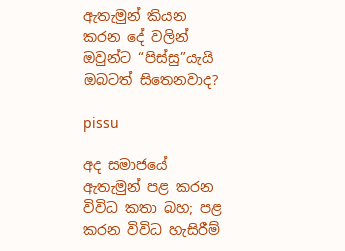ඇතැමුන් කියන කරන දේ වලින් ඔවුන්ට “පිස්සු”යැයි ඔබටත් සිතෙනවාද?

pissu

අද සමාජයේ ඇතැමුන් පළ කරන විවිධ කතා බහ; පළ කරන විවිධ හැසිරීම්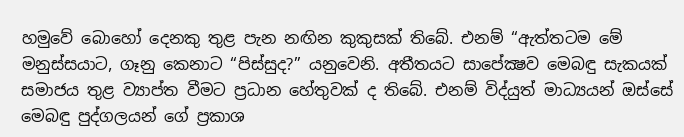හමුවේ බොහෝ දෙනකු තුළ පැන නඟින කුකුසක් තිබේ. එනම් “ඇත්තටම මේ මනුස්සයාට, ගෑනු කෙනාට “පිස්සුද?” යනුවෙනි. අතීතයට සාපේක්‍ෂව මෙබඳු සැකයක් සමාජය තුළ ව්‍යාප්ත වීමට ප්‍රධාන හේතුවක් ද තිබේ. එනම් විද්යුත් මාධ්‍යයන් ඔස්සේ මෙබඳු පුද්ගලයන් ගේ ප්‍රකාශ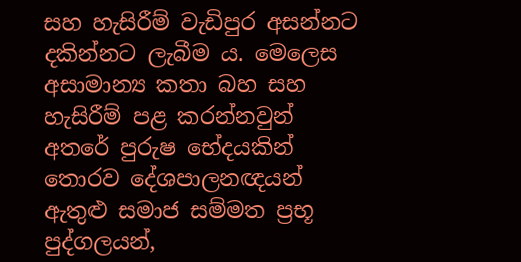සහ හැසිරීම් වැඩිපුර අසන්නට දකින්නට ලැබීම ය. මෙලෙස අසාමාන්‍ය කතා බහ සහ හැසිරීම් පළ කරන්නවුන් අතරේ පුරුෂ භේදයකින් තොරව දේශපාලනඥයන් ඇතුළු සමාජ සම්මත ප්‍රභූ පුද්ගලයන්,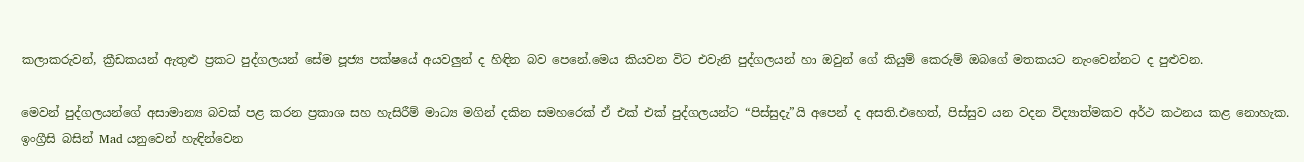කලාකරුවන්, ක්‍රීඩකයන් ඇතුළු ප්‍රකට පුද්ගලයන් සේම පූජ්‍ය පක්ෂයේ අයවලුන් ද හිඳින බව පෙනේ.මෙය කියවන විට එවැනි පුද්ගලයන් හා ඔවුන් ගේ කියුම් කෙරුම් ඔබගේ මතකයට නැංවෙන්නට ද පුළුවන.

මෙවන් පුද්ගලයන්ගේ අසාමාන්‍ය බවක් පළ කරන ප්‍රකාශ සහ හැසිරීම් මාධ්‍ය මගින් දකින සමහරෙක් ඒ එක් එක් පුද්ගලයන්ට “පිස්සුදැ”යි අපෙන් ද අසති.එහෙත්, පිස්සුව යන වදන විද්‍යාත්මකව අර්ථ කථනය කළ නොහැක. ඉංග්‍රීසි බසින් Mad යනුවෙන් හැඳින්වෙන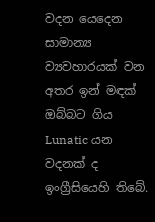වදන යෙදෙන සාමාන්‍ය ව්‍යවහාරයක් වන අතර ඉන් මඳක් ඔබ්බට ගිය Lunatic යන වදනක් ද ඉංග්‍රීසියෙහි තිබේ.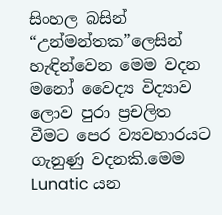සිංහල බසින් “උන්මන්තක”ලෙසින් හැඳින්වෙන මෙම වදන මනෝ වෛද්‍ය විද්‍යාව ලොව පුරා ප්‍රචලිත වීමට පෙර ව්‍යවහාරයට ගැනුණු වදනකි.මෙම Lunatic යන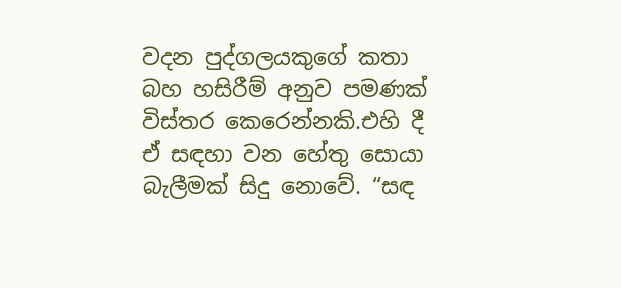වදන පුද්ගලයකුගේ කතා බහ හසිරීම් අනුව පමණක් විස්තර කෙරෙන්නකි.එහි දී ඒ සඳහා වන හේතු සොයා බැලීමක් සිදු නොවේ. “සඳ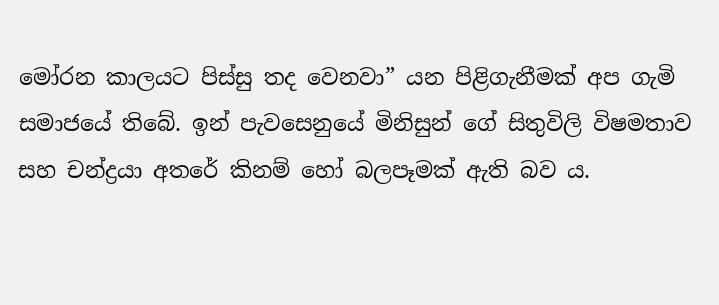මෝරන කාලයට පිස්සු තද වෙනවා” යන පිළිගැනීමක් අප ගැමි සමාජයේ තිබේ. ඉන් පැවසෙනුයේ මිනිසුන් ගේ සිතුවිලි විෂමතාව සහ චන්ද්‍රයා අතරේ කිනම් හෝ බලපෑමක් ඇති බව ය.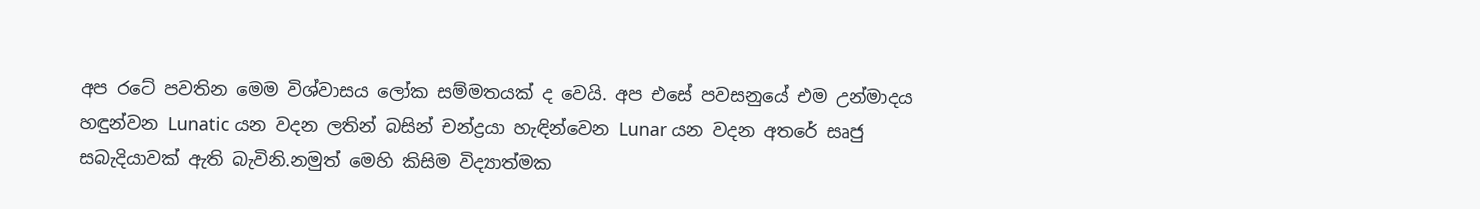අප රටේ පවතින මෙම විශ්වාසය ලෝක සම්මතයක් ද වෙයි. අප එසේ පවසනුයේ එම උන්මාදය හඳුන්වන Lunatic යන වදන ලතින් බසින් චන්ද්‍රයා හැඳින්වෙන Lunar යන වදන අතරේ සෘජු සබැදියාවක් ඇති බැවිනි.නමුත් මෙහි කිසිම විද්‍යාත්මක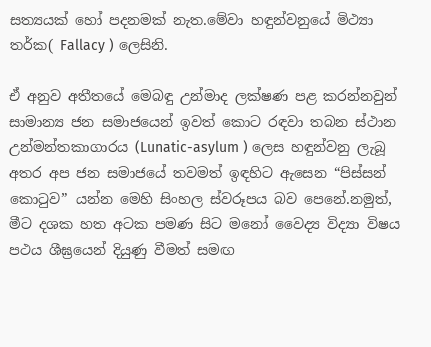සත්‍යයක් හෝ පදනමක් නැත.මේවා හඳුන්වනුයේ මිථ්‍යා තර්ක( Fallacy ) ලෙසිනි.

ඒ අනුව අතීතයේ මෙබඳු උන්මාද ලක්ෂණ පළ කරන්නවුන් සාමාන්‍ය ජන සමාජයෙන් ඉවත් කොට රඳවා තබන ස්ථාන උන්මන්තකාගාරය (Lunatic-asylum ) ලෙස හඳුන්වනු ලැබූ අතර අප ජන සමාජයේ තවමත් ඉඳහිට ඇසෙන “පිස්සන් කොටුව” යන්න මෙහි සිංහල ස්වරූපය බව පෙනේ.නමුත්, මීට දශක හත අටක පමණ සිට මනෝ වෛද්‍ය විද්‍යා විෂය පථය ශීඝ්‍රයෙන් දියුණු වීමත් සමඟ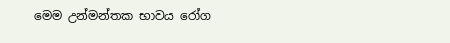මෙම උන්මන්තක භාවය රෝග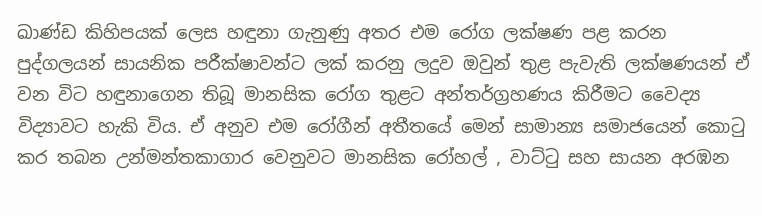ඛාණ්ඩ කිහිපයක් ලෙස හඳුනා ගැනුණු අතර එම රෝග ලක්ෂණ පළ කරන පුද්ගලයන් සායනික පරීක්ෂාවන්ට ලක් කරනු ලදුව ඔවුන් තුළ පැවැති ලක්ෂණයන් ඒ වන විට හඳුනාගෙන තිබූ මානසික රෝග තුළට අන්තර්ග්‍රහණය කිරීමට වෛද්‍ය විද්‍යාවට හැකි විය. ඒ අනුව එම රෝගීන් අතීතයේ මෙන් සාමාන්‍ය සමාජයෙන් කොටු කර තබන උන්මන්තකාගාර වෙනුවට මානසික රෝහල් , වාට්ටු සහ සායන අරඹන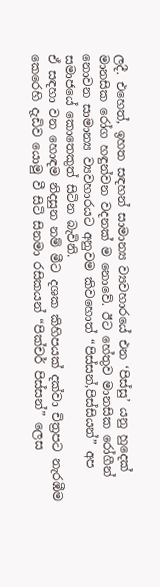ලදී. එහෙත්, ඉහත සඳහන් සාමාන්‍ය ව්‍යවහාරයේ එන ‘පිස්සු’ යනු හුදෙක් මානසික රෝග හඳුන්වන වදනක් ම නොවේ. ඊට හේතුව මානසික රෝගීන් නොවන සාමාන්‍ය ව්‍යවහාරයට අනුවම කිවහොත් “පිස්සන්,පිස්සියන්” අප සමාජයේ කොතෙකුත් සිටින බැවිනි.
ඒ සඳහා වන හොඳම නිදසුන නම් මීට දශක කිහිපයක් දක්වා චිත්‍රපට නැරඹීම කෙරෙහි දැඩිව යොමු වී සිටි සිනමා රසිකයන් “පික්චර් පිස්සන්” ලෙස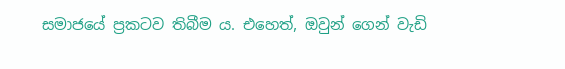සමාජයේ ප්‍රකටව තිබීම ය. එහෙත්, ඔවුන් ගෙන් වැඩි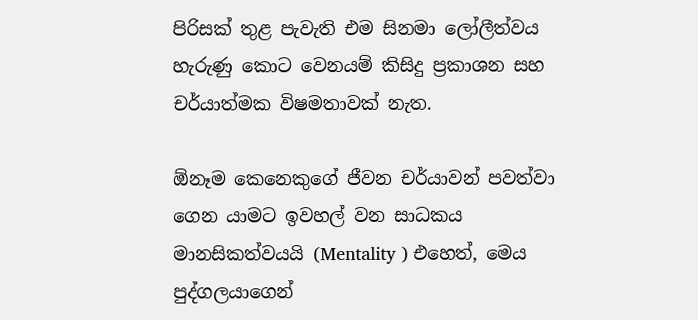පිරිසක් තුළ පැවැති එම සිනමා ලෝලීත්වය හැරුණු කොට වෙනයම් කිසිදු ප්‍රකාශන සහ චර්යාත්මක විෂමතාවක් නැත.

ඕනෑම කෙනෙකුගේ ජීවන චර්යාවන් පවත්වා ගෙන යාමට ඉවහල් වන සාධකය මානසිකත්වයයි (Mentality ) එහෙත්, මෙය පුද්ගලයාගෙන්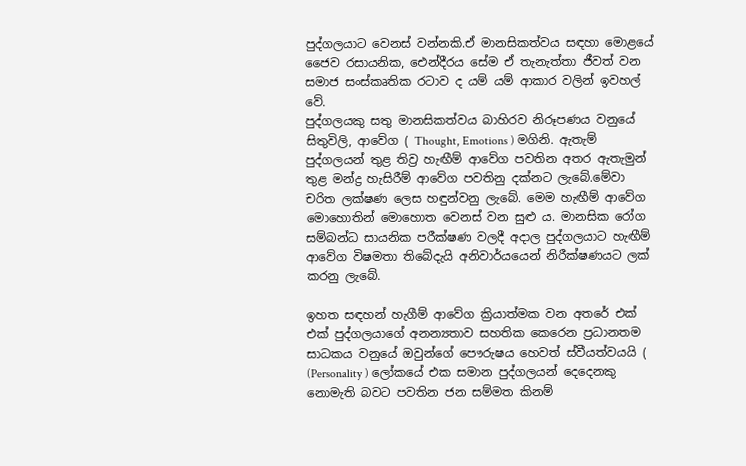පුද්ගලයාට වෙනස් වන්නකි.ඒ මානසිකත්වය සඳහා මොළයේ ජෛව රසායනික, ඓන්දීරය සේම ඒ තැනැත්තා ජීවත් වන සමාජ සංස්කෘතික රටාව ද යම් යම් ආකාර වලින් ඉවහල් වේ.
පුද්ගලයකු සතු මානසිකත්වය බාහිරව නිරූපණය වනුයේ සිතුවිලි, ආවේග ( Thought, Emotions ) මගිනි. ඇතැම් පුද්ගලයන් තුළ තිව්‍ර හැඟීම් ආවේග පවතින අතර ඇතැමුන් තුළ මන්ද්‍ර හැසිරීම් ආවේග පවතිනු දක්නට ලැබේ.මේවා චරිත ලක්ෂණ ලෙස හඳුන්වනු ලැබේ. මෙම හැඟීම් ආවේග මොහොතින් මොහොත වෙනස් වන සුළු ය. මානසික රෝග සම්බන්ධ සායනික පරීක්ෂණ වලදී අදාල පුද්ගලයාට හැඟීම් ආවේග විෂමතා තිබේදැයි අනිවාර්යයෙන් නිරීක්ෂණයට ලක් කරනු ලැබේ.

ඉහත සඳහන් හැගීම් ආවේග ක්‍රියාත්මක වන අතරේ එක් එක් පුද්ගලයාගේ අනන්‍යතාව සහතික කෙරෙන ප්‍රධානතම සාධකය වනුයේ ඔවුන්ගේ පෞරුෂය හෙවත් ස්වීයත්වයයි ( (Personality ) ලෝකයේ එක සමාන පුද්ගලයන් දෙදෙනකු නොමැති බවට පවතින ජන සම්මත කිනම්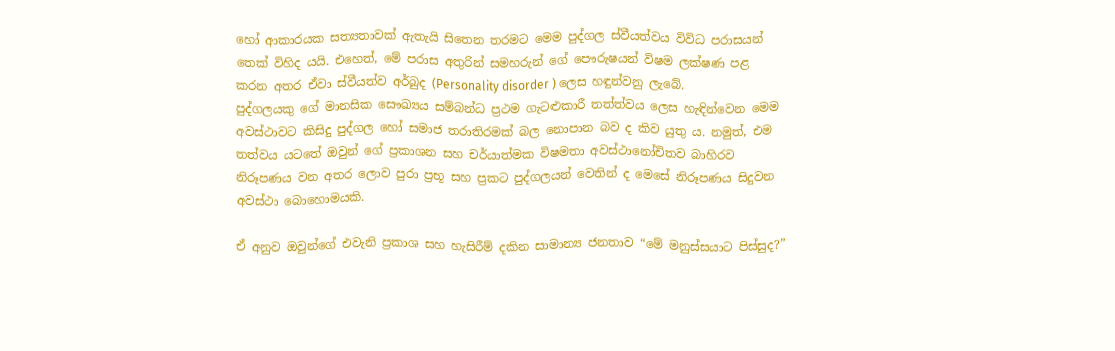හෝ ආකාරයක සත්‍යතාවක් ඇතැයි සිතෙන තරමට මෙම පුද්ගල ස්වීයත්වය විවිධ පරාසයන් තෙක් විහිද යයි. එහෙත්, මේ පරාස අතුරින් සමහරුන් ගේ පෞරුෂයන් විෂම ලක්ෂණ පළ කරන අතර ඒවා ස්වීයත්ව අර්බුද (Personality disorder ) ලෙස හඳුන්වනු ලැබේ.
පුද්ගලයකු ගේ මානසික සෞඛ්‍යය සම්බන්ධ ප්‍රථම ගැටළුකාරී තත්ත්වය ලෙස හැඳින්වෙන මෙම අවස්ථාවට කිසිදු පුද්ගල හෝ සමාජ තරාතිරමක් බල නොපාන බව ද කිව යුතු ය. නමුත්, එම තත්වය යටතේ ඔවුන් ගේ ප්‍රකාශන සහ චර්යාත්මක විෂමතා අවස්ථානෝචිතව බාහිරව නිරූපණය වන අතර ලොව පුරා ප්‍රභූ සහ ප්‍රකට පුද්ගලයන් වෙතින් ද මෙසේ නිරූපණය සිදුවන අවස්ථා බොහොමයකි.

ඒ අනුව ඔවුන්ගේ එවැනි ප්‍රකාශ සහ හැසිරීම් දකින සාමාන්‍ය ජනතාව “මේ මනුස්සයාට පිස්සුද?”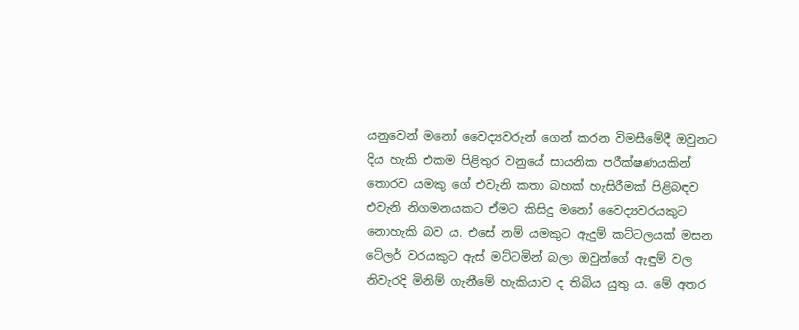යනුවෙන් මනෝ වෛද්‍යවරුන් ගෙන් කරන විමසීමේදී ඔවුනට දිය හැකි එකම පිළිතුර වනුයේ සායනික පරීක්ෂණයකින් තොරව යමකු ගේ එවැනි කතා බහක් හැසිරීමක් පිළිබඳව එවැනි නිගමනයකට ඒමට කිසිදු මනෝ වෛද්‍යවරයකුට නොහැකි බව ය. එසේ නම් යමකුට ඇදුම් කට්ටලයක් මසන ටේලර් වරයකුට ඇස් මට්ටමින් බලා ඔවුන්ගේ ඇඳුම් වල නිවැරදි මිනිම් ගැනීමේ හැකියාව ද තිබිය යුතු ය. මේ අතර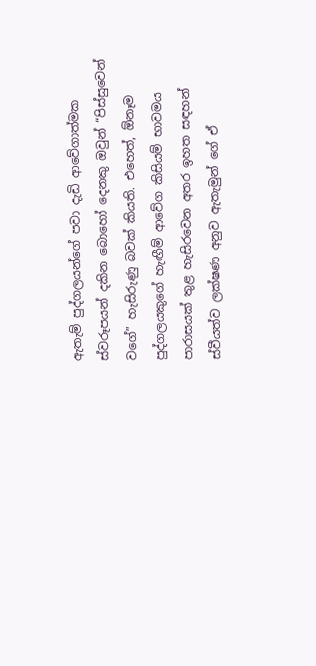ඇතැම් පුද්ගලයන්ගේ පවා දැඩි ආවේගාත්මක ස්වරූපයන් දකින බොහෝ දෙනකු ඔවුන් “පිස්සුවෙන් වගේ” හැසිරුණු බවක් කියති. එහෙත්, ඕනෑම පුද්ගලයකුගේ හැඟීම් ආවේග කිසියම් භාවමය පාරාසයක් තුළ හැසිරවෙන අතර ඉහත සඳහන් ස්වීයත්ව ලක්ෂණ අනුව ඇතැමුන් ගේ ඒ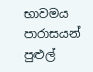භාවමය පාරාසයන් පුළුල්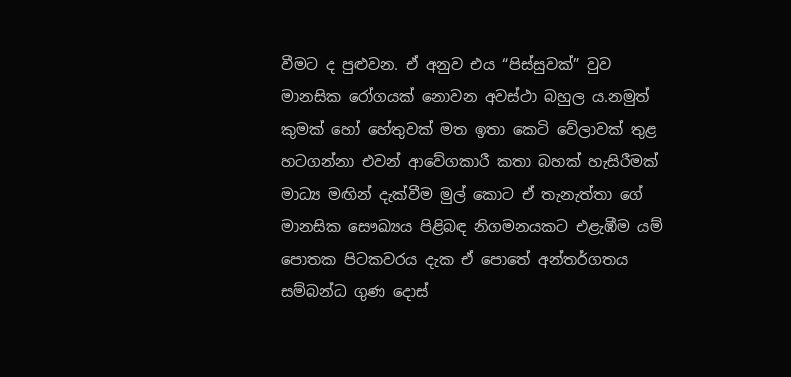වීමට ද පුළුවන. ඒ අනුව එය “පිස්සුවක්” වුව මානසික රෝගයක් නොවන අවස්ථා බහුල ය.නමුත් කුමක් හෝ හේතුවක් මත ඉතා කෙටි වේලාවක් තුළ හටගන්නා එවන් ආවේගකාරී කතා බහක් හැසිරීමක් මාධ්‍ය මඟින් දැක්වීම මුල් කොට ඒ තැනැත්තා ගේ මානසික සෞඛ්‍යය පිළිබඳ නිගමනයකට එළැඹීම යම් පොතක පිටකවරය දැක ඒ පොතේ අන්තර්ගතය සම්බන්ධ ගුණ දොස්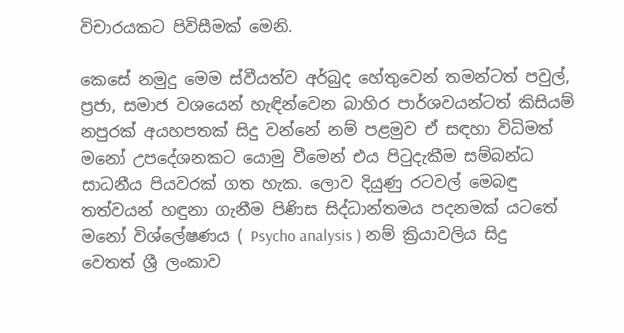විචාරයකට පිවිසීමක් මෙනි.

කෙසේ නමුදු මෙම ස්වීයත්ව අර්බුද හේතුවෙන් තමන්ටත් පවුල්, ප්‍රජා, සමාජ වශයෙන් හැඳින්වෙන බාහිර පාර්ශවයන්ටත් කිසියම් නපුරක් අයහපතක් සිදු වන්නේ නම් පළමුව ඒ සඳහා විධිමත් මනෝ උපදේශනකට යොමු වීමෙන් එය පිටුදැකීම සම්බන්ධ සාධනීය පියවරක් ගත හැක. ලොව දියුණු රටවල් මෙබඳු තත්වයන් හඳුනා ගැනීම පිණිස සිද්ධාන්තමය පදනමක් යටතේ මනෝ විශ්ලේෂණය ( Psycho analysis ) නම් ක්‍රියාවලිය සිදු වෙතත් ශ්‍රී ලංකාව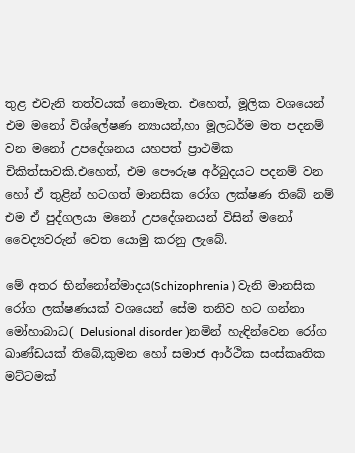තුළ එවැනි තත්වයක් නොමැත. එහෙත්, මූලික වශයෙන් එම මනෝ විශ්ලේෂණ න්‍යායන්,හා මූලධර්ම මත පදනම් වන මනෝ උපදේශනය යහපත් ප්‍රාථමික චිකිත්සාවකි.එහෙත්, එම පෞරුෂ අර්බුදයට පදනම් වන හෝ ඒ තුළින් හටගත් මානසික රෝග ලක්ෂණ තිබේ නම් එම ඒ පුද්ගලයා මනෝ උපදේශනයන් විසින් මනෝ වෛද්‍යවරුන් වෙත යොමු කරනු ලැබේ.

මේ අතර භින්නෝන්මාදය(Schizophrenia ) වැනි මානසික රෝග ලක්ෂණයක් වශයෙන් සේම තනිව හට ගන්නා මෝහාබාධ( Delusional disorder )නමින් හැඳින්වෙන රෝග ඛාණ්ඩයක් තිබේ,කුමන හෝ සමාජ ආර්ථික සංස්කෘතික මට්ටමක්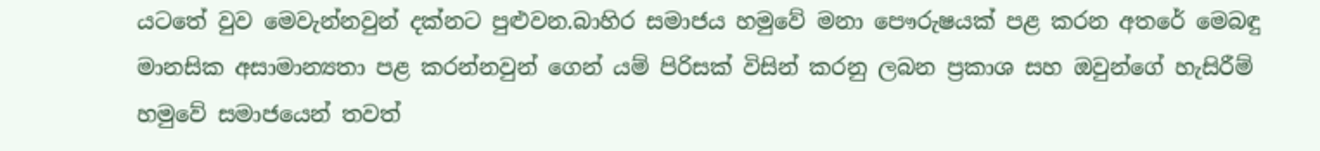යටතේ වුව මෙවැන්නවුන් දක්නට පුළුවන.බාහිර සමාජය හමුවේ මනා පෞරුෂයක් පළ කරන අතරේ මෙබඳු මානසික අසාමාන්‍යතා පළ කරන්නවුන් ගෙන් යම් පිරිසක් විසින් කරනු ලබන ප්‍රකාශ සහ ඔවුන්ගේ හැසිරීම් හමුවේ සමාජයෙන් තවත්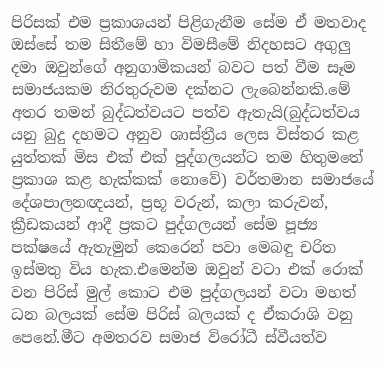පිරිසක් එම ප්‍රකාශයන් පිළිගැනීම සේම ඒ මතවාද ඔස්සේ තම සිතීමේ හා විමසීමේ නිදහසට අගුලු දමා ඔවුන්ගේ අනුගාමිකයන් බවට පත් වීම සෑම සමාජයකම නිරතුරුවම දක්නට ලැබෙන්නකි.මේ අතර තමන් බුද්ධත්වයට පත්ව ඇතැයි(බුද්ධත්වය යනු බුදු දහමට අනුව ශාස්ත්‍රීය ලෙස විස්තර කළ යුත්තක් මිස එක් එක් පුද්ගලයන්ට තම හිතුමතේ ප්‍රකාශ කළ හැක්කක් නොවේ) වර්තමාන සමාජයේ දේශපාලනඥයන්, ප්‍රභූ වරුන්, කලා කරුවන්, ක්‍රීඩකයන් ආදී ප්‍රකට පුද්ගලයන් සේම පූජ්‍ය පක්ෂයේ ඇතැමුන් කෙරෙන් පවා මෙබඳු චරිත ඉස්මතු විය හැක.එමෙන්ම ඔවුන් වටා එක් රොක් වන පිරිස් මුල් කොට එම පුද්ගලයන් වටා මහත් ධන බලයක් සේම පිරිස් බලයක් ද ඒකරාශි වනු පෙනේ.මීට අමතරව සමාජ විරෝධී ස්වීයත්ව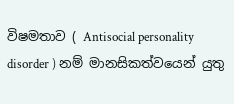විෂමතාව ( Antisocial personality disorder ) නම් මානසිකත්වයෙන් යුතු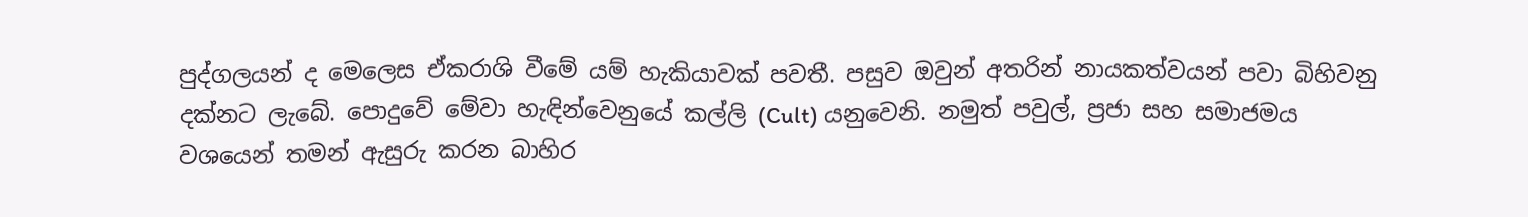පුද්ගලයන් ද මෙලෙස ඒකරාශි වීමේ යම් හැකියාවක් පවතී. පසුව ඔවුන් අතරින් නායකත්වයන් පවා බිහිවනු දක්නට ලැබේ. පොදුවේ මේවා හැඳින්වෙනුයේ කල්ලි (Cult) යනුවෙනි. නමුත් පවුල්, ප්‍රජා සහ සමාජමය වශයෙන් තමන් ඇසුරු කරන බාහිර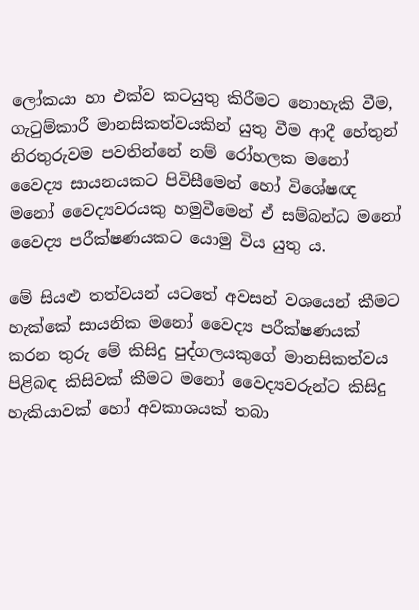ලෝකයා හා එක්ව කටයුතු කිරීමට නොහැකි වීම, ගැටුම්කාරී මානසිකත්වයකින් යුතු වීම ආදී හේතුන් නිරතුරුවම පවතින්නේ නම් රෝහලක මනෝ වෛද්‍ය සායනයකට පිවිසීමෙන් හෝ විශේෂඥ මනෝ වෛද්‍යවරයකු හමුවීමෙන් ඒ සම්බන්ධ මනෝ වෛද්‍ය පරීක්ෂණයකට යොමු විය යුතු ය.

මේ සියළු තත්වයන් යටතේ අවසන් වශයෙන් කීමට හැක්කේ සායනික මනෝ වෛද්‍ය පරීක්ෂණයක් කරන තුරු මේ කිසිදු පුද්ගලයකුගේ මානසිකත්වය පිළිබඳ කිසිවක් කීමට මනෝ වෛද්‍යවරුන්ට කිසිදු හැකියාවක් හෝ අවකාශයක් තබා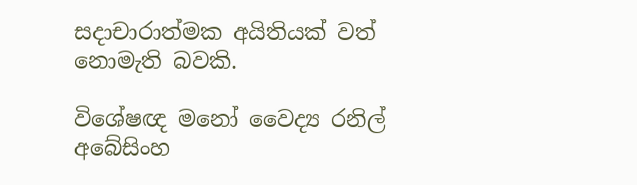සදාචාරාත්මක අයිතියක් වත් නොමැති බවකි.

විශේෂඥ මනෝ වෛද්‍ය රනිල් අබේසිංහ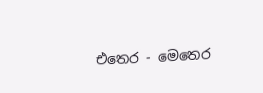එතෙර - මෙතෙර